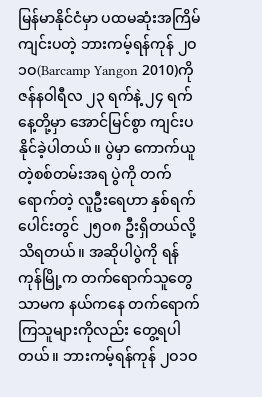မြန်မာနိုင်ငံမှာ ပထမဆုံးအကြိမ်ကျင်းပတဲ့ ဘားကမ့်ရန်ကုန် ၂ဝ၁ဝ(Barcamp Yangon 2010)ကို ဇန်နဝါရီလ ၂၃ ရက်နဲ့ ၂၄ ရက်နေ့တို့မှာ အောင်မြင်စွာ ကျင်းပနိုင်ခဲ့ပါတယ်။ ပွဲမှာ ကောက်ယူတဲ့စစ်တမ်းအရ ပွဲကို တက်ရောက်တဲ့ လူဦးရေဟာ နှစ်ရက်ပေါင်းတွင် ၂၅ဝ၈ ဦးရှိတယ်လို့ သိရတယ်။ အဆိုပါပွဲကို ရန်ကုန်မြို့က တက်ရောက်သူတွေသာမက နယ်ကနေ တက်ရောက်ကြသူများကိုလည်း တွေ့ရပါတယ်။ ဘားကမ့်ရန်ကုန် ၂ဝ၁ဝ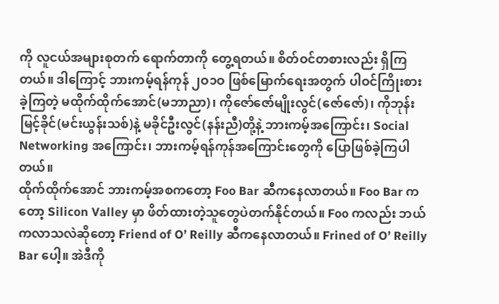ကို လူငယ်အများစုတက် ရောက်တာကို တွေ့ရတယ်။ စိတ်ဝင်တစားလည်း ရှိကြတယ်။ ဒါကြောင့် ဘားကမ့်ရန်ကုန် ၂ဝ၁ဝ ဖြစ်မြောက်ရေးအတွက် ပါဝင်ကြိုးစားခဲ့ကြတဲ့ မထိုက်ထိုက်အောင်(မဘာညာ)၊ ကိုဇော်ဇော်မျိုးလွင်(ဇော်ဇော်)၊ ကိုဘုန်းမြင့်ခိုင်(မင်းယွန်းသစ်)နဲ့ မခိုင်ဦးလွင်(နန်းညီ)တို့နဲ့ ဘားကမ့်အကြောင်း၊ Social Networking အကြောင်း၊ ဘားကမ့်ရန်ကုန်အကြောင်းတွေကို ပြောဖြစ်ခဲ့ကြပါတယ်။
ထိုက်ထိုက်အောင် ဘားကမ့်အစကတော့ Foo Bar ဆီကနေလာတယ်။ Foo Bar ကတော့ Silicon Valley မှာ ဖိတ်ထားတဲ့သူတွေပဲတက်နိုင်တယ်။ Foo ကလည်း ဘယ်ကလာသလဲဆိုတော့ Friend of O’ Reilly ဆီကနေလာတယ်။ Frined of O’ Reilly Bar ပေါ့။ အဲဒီကို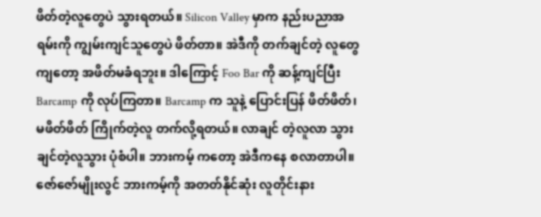ဖိတ်တဲ့လူတွေပဲ သွားရတယ်။ Silicon Valley မှာက နည်းပညာအရမ်းကို ကျွမ်းကျင်သူတွေပဲ ဖိတ်တာ။ အဲဒီကို တက်ချင်တဲ့ လူတွေကျတော့ အဖိတ်မခံရဘူး။ ဒါကြောင့် Foo Bar ကို ဆန့်ကျင်ပြီး Barcamp ကို လုပ်ကြတာ။ Barcamp က သူနဲ့ ပြောင်းပြန် ဖိတ်ဖိတ်၊ မဖိတ်ဖိတ် ကြိုက်တဲ့လူ တက်လို့ရတယ်။ လာချင် တဲ့လူလာ သွားချင်တဲ့လူသွား ပုံစံပါ။ ဘားကမ့် ကတော့ အဲဒီကနေ စလာတာပါ။
ဇော်ဇော်မျိုးလွင် ဘားကမ့်ကို အတတ်နိုင်ဆုံး လူတိုင်းနား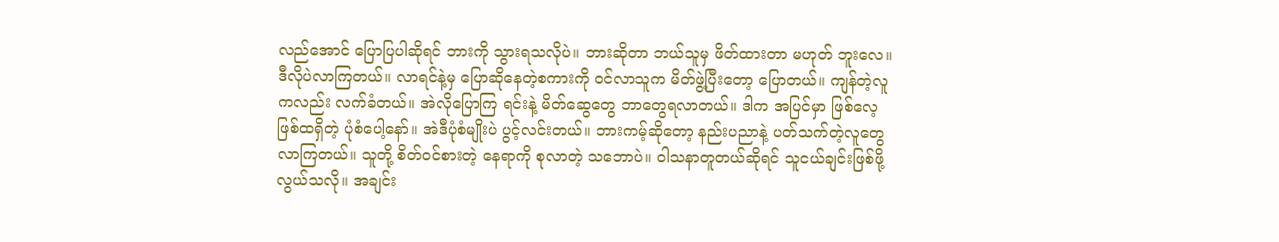လည်အောင် ပြောပြပါဆိုရင် ဘားကို သွားရသလိုပဲ။ ဘားဆိုတာ ဘယ်သူမှ ဖိတ်ထားတာ မဟုတ် ဘူးလေ။ ဒီလိုပဲလာကြတယ်။ လာရင်နဲ့မှ ပြောဆိုနေတဲ့စကားကို ဝင်လာသူက မိတ်ဖွဲ့ပြီးတော့ ပြောတယ်။ ကျန်တဲ့လူကလည်း လက်ခံတယ်။ အဲလိုပြောကြ ရင်းနဲ့ မိတ်ဆွေတွေ ဘာတွေရလာတယ်။ ဒါက အပြင်မှာ ဖြစ်လေ့ဖြစ်ထရှိတဲ့ ပုံစံပေါ့နော်။ အဲဒီပုံစံမျိုးပဲ ပွင့်လင်းတယ်။ ဘားကမ့်ဆိုတော့ နည်းပညာနဲ့ ပတ်သက်တဲ့လူတွေလာကြတယ်။ သူတို့ စိတ်ဝင်စားတဲ့ နေရာကို စုလာတဲ့ သဘောပဲ။ ဝါသနာတူတယ်ဆိုရင် သူငယ်ချင်းဖြစ်ဖို့ လွယ်သလို။ အချင်း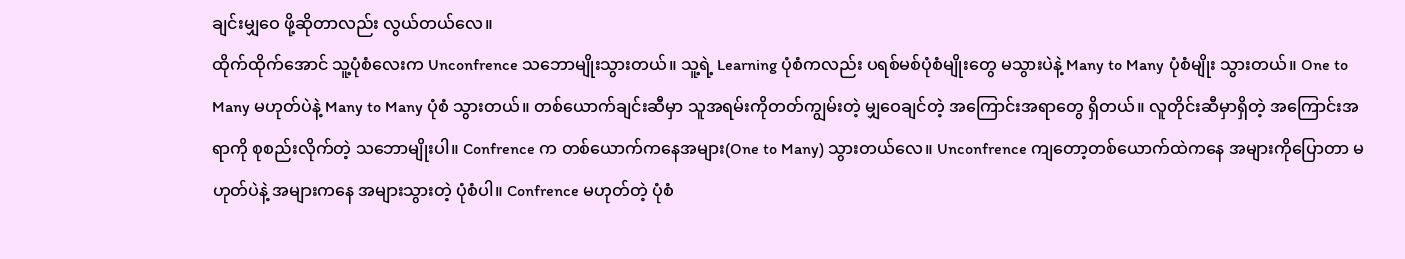ချင်းမျှဝေ ဖို့ဆိုတာလည်း လွယ်တယ်လေ။
ထိုက်ထိုက်အောင် သူ့ပုံစံလေးက Unconfrence သဘောမျိုးသွားတယ်။ သူ့ရဲ့ Learning ပုံစံကလည်း ပရစ်မစ်ပုံစံမျိုးတွေ မသွားပဲနဲ့ Many to Many ပုံစံမျိုး သွားတယ်။ One to Many မဟုတ်ပဲနဲ့ Many to Many ပုံစံ သွားတယ်။ တစ်ယောက်ချင်းဆီမှာ သူအရမ်းကိုတတ်ကျွမ်းတဲ့ မျှဝေချင်တဲ့ အကြောင်းအရာတွေ ရှိတယ်။ လူတိုင်းဆီမှာရှိတဲ့ အကြောင်းအရာကို စုစည်းလိုက်တဲ့ သဘောမျိုးပါ။ Confrence က တစ်ယောက်ကနေအများ(One to Many) သွားတယ်လေ။ Unconfrence ကျတော့တစ်ယောက်ထဲကနေ အများကိုပြောတာ မဟုတ်ပဲနဲ့ အများကနေ အများသွားတဲ့ ပုံစံပါ။ Confrence မဟုတ်တဲ့ ပုံစံ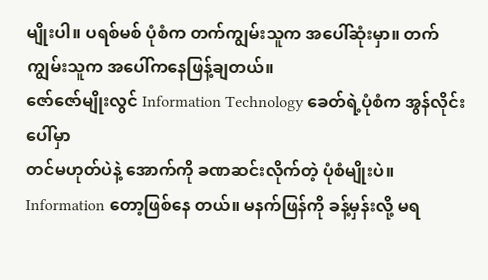မျိုးပါ။ ပရစ်မစ် ပုံစံက တက်ကျွမ်းသူက အပေါ်ဆုံးမှာ။ တက်ကျွမ်းသူက အပေါ်ကနေဖြန့်ချတယ်။
ဇော်ဇော်မျိုးလွင် Information Technology ခေတ်ရဲ့ပုံစံက အွန်လိုင်းပေါ်မှာ
တင်မဟုတ်ပဲနဲ့ အောက်ကို ခဏဆင်းလိုက်တဲ့ ပုံစံမျိုးပဲ။ Information တော့ဖြစ်နေ တယ်။ မနက်ဖြန်ကို ခန့်မှန်းလို့ မရ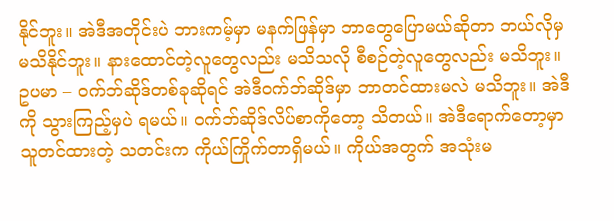နိုင်ဘူး။ အဲဒီအတိုင်းပဲ ဘားကမ့်မှာ မနက်ဖြန်မှာ ဘာတွေပြောမယ်ဆိုတာ ဘယ်လိုမှ မသိနိုင်ဘူး။ နားထောင်တဲ့လူတွေလည်း မသိသလို စီစဉ်တဲ့လူတွေလည်း မသိဘူး။ ဥပမာ – ဝက်ဘ်ဆိုဒ်တစ်ခုဆိုရင် အဲဒီဝက်ဘ်ဆိုဒ်မှာ ဘာတင်ထားမလဲ မသိဘူး။ အဲဒီကို သွားကြည့်မှပဲ ရမယ်။ ဝက်ဘ်ဆိုဒ်လိပ်စာကိုတော့ သိတယ်။ အဲဒီရောက်တော့မှာ သူတင်ထားတဲ့ သတင်းက ကိုယ်ကြိုက်တာရှိမယ်။ ကိုယ်အတွက် အသုံးမ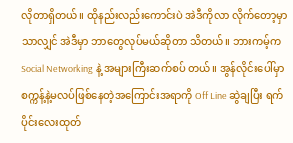လိုတာရှိတယ်။ ထိုနည်းလည်းကောင်းပဲ အဲဒီကိုလာ လိုက်တော့မှာသာလျှင် အဲဒီမှာ ဘာတွေလုပ်မယ်ဆိုတာ သိတယ်။ ဘားကမ့်က Social Networking နဲ့ အများကြီးဆက်စပ် တယ်။ အွန်လိုင်းပေါ်မှာ စက္ကန့်နဲ့မလပ်ဖြစ်နေတဲ့အကြောင်းအရာကို Off Line ဆွဲချပြီး ရက်ပိုင်းလေးထုတ်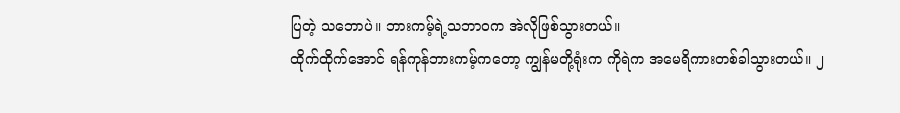ပြတဲ့ သဘောပဲ။ ဘားကမ့်ရဲ့သဘာဝက အဲလိုဖြစ်သွားတယ်။
ထိုက်ထိုက်အောင် ရန်ကုန်ဘားကမ့်ကတော့ ကျွန်မတို့ရုံးက ကိုရဲက အမေရိကားတစ်ခါသွားတယ်။ ၂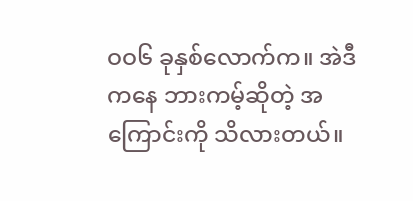ဝဝ၆ ခုနှစ်လောက်က။ အဲဒီကနေ ဘားကမ့်ဆိုတဲ့ အကြောင်းကို သိလားတယ်။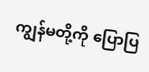ကျွန်မတို့ကို ပြောပြ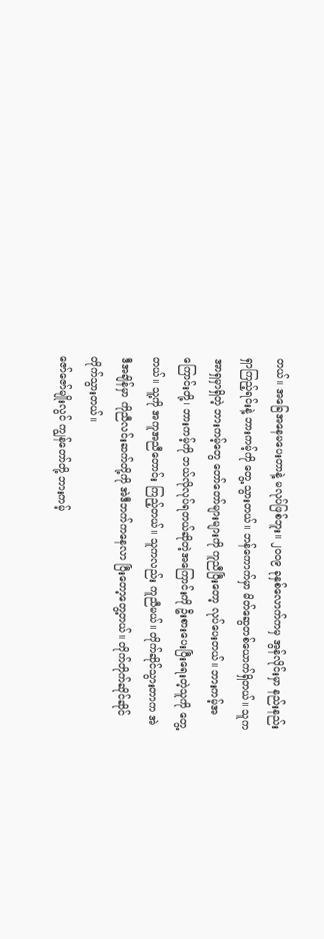တယ်။ အခြေအနေမပေးတာနဲ့ မလုပ်ဖြစ်ဘူး။ ၂ဝဝ၉ ခုနှစ်လောက်ကမှ အွန်လိုင်းမှာ နည်းနည်းရှာကြည့်ရင်းနဲ့ ဘားကမ့်ကို တွေ့ သွားတယ်။ ဘန်ကောက်မှာ မိတ်ဆွေတစ်ယောက်ရှိတယ်။ သူက အာရှမှာရှိတဲ့ ဘားကမ့်တွေ တော်တော်များများကို ကူညီပြီးတော့ လုပ်ပေးတယ်။ ဘားကမ့်အကြောင်းတို့၊ ဘားကမ့်ကို ဘယ်လိုလုပ်ရတယ်ဆိုတဲ့အကြောင်းကို ဦးစားပေးပြီးရေးတဲ့သူကို တွေ့တယ်။ သူ့ကို အကူအညီတောင်း ကြည့်တယ်။ သူကလည်း ကူညီမယ်။ တိုက်ဆိုင်သွားတာက အဲဒီအချိန်မှာ ကိုညီလင်းဆက်တို့ကို အဲဒီဘက်ကနေလာ ပြီးတော့တွေ့တယ်။ တိုက်တိုက်ဆိုင်ဆိုင် တိုက်သွားတယ်။
ဇော်ဇော်မျိုးလွင် ကျွန်တော်တို့ ဘားကမ့်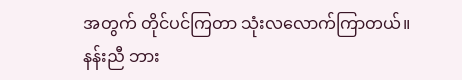အတွက် တိုင်ပင်ကြတာ သုံးလလောက်ကြာတယ်။
နန်းညီ ဘား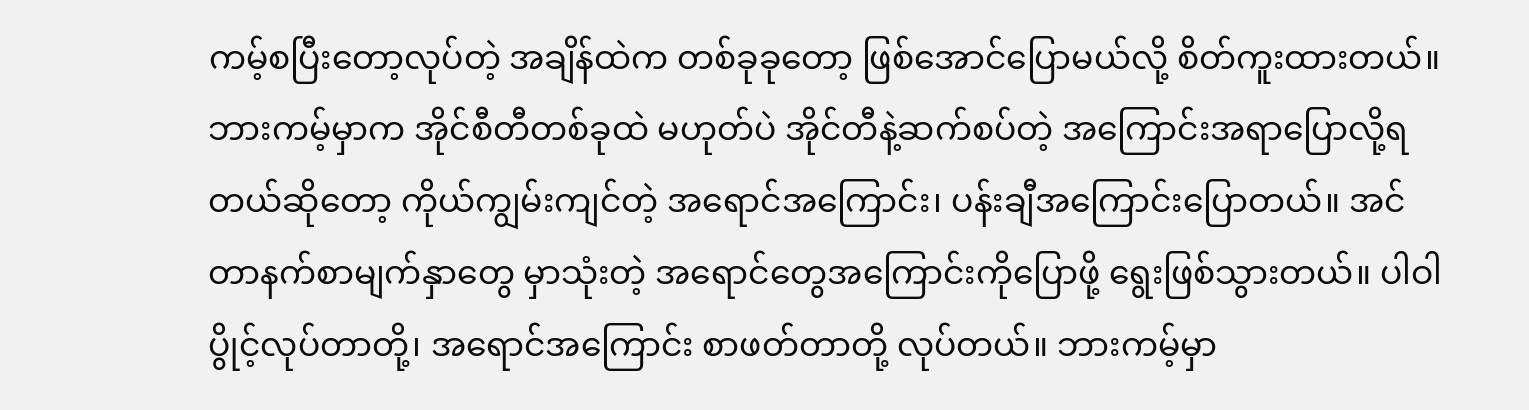ကမ့်စပြီးတော့လုပ်တဲ့ အချိန်ထဲက တစ်ခုခုတော့ ဖြစ်အောင်ပြောမယ်လို့ စိတ်ကူးထားတယ်။ ဘားကမ့်မှာက အိုင်စီတီတစ်ခုထဲ မဟုတ်ပဲ အိုင်တီနဲ့ဆက်စပ်တဲ့ အကြောင်းအရာပြောလို့ရတယ်ဆိုတော့ ကိုယ်ကျွမ်းကျင်တဲ့ အရောင်အကြောင်း၊ ပန်းချီအကြောင်းပြောတယ်။ အင်တာနက်စာမျက်နှာတွေ မှာသုံးတဲ့ အရောင်တွေအကြောင်းကိုပြောဖို့ ရွေးဖြစ်သွားတယ်။ ပါဝါပွိုင့်လုပ်တာတို့၊ အရောင်အကြောင်း စာဖတ်တာတို့ လုပ်တယ်။ ဘားကမ့်မှာ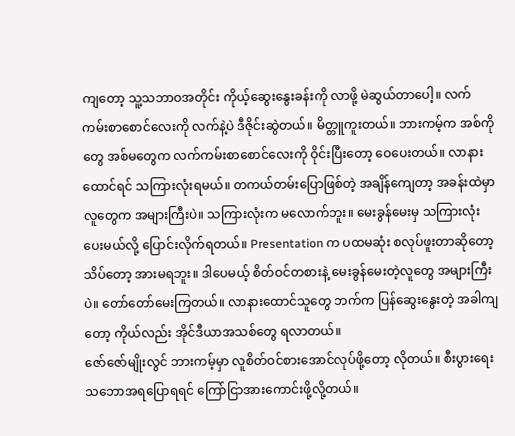ကျတော့ သူ့သဘာဝအတိုင်း ကိုယ့်ဆွေးနွေးခန်းကို လာဖို့ မဲဆွယ်တာပေါ့။ လက်ကမ်းစာစောင်လေးကို လက်နဲ့ပဲ ဒီဇိုင်းဆွဲတယ်။ မိတ္တူကူးတယ်။ ဘားကမ့်က အစ်ကို တွေ အစ်မတွေက လက်ကမ်းစာစောင်လေးကို ဝိုင်းပြီးတော့ ဝေပေးတယ်။ လာနားထောင်ရင် သကြားလုံးရမယ်။ တကယ်တမ်းပြောဖြစ်တဲ့ အချိန်ကျေတာ့ အခန်းထဲမှာ လူတွေက အများကြီးပဲ။ သကြားလုံးက မလောက်ဘူး။ မေးခွန်မေးမှ သကြားလုံးပေးမယ်လို့ ပြောင်းလိုက်ရတယ်။ Presentation က ပထမဆုံး စလုပ်ဖူးတာဆိုတော့ သိပ်တော့ အားမရဘူး။ ဒါပေမယ့် စိတ်ဝင်တစားနဲ့ မေးခွန်မေးတဲ့လူတွေ အများကြီးပဲ။ တော်တော်မေးကြတယ်။ လာနားထောင်သူတွေ ဘက်က ပြန်ဆွေးနွေးတဲ့ အခါကျတော့ ကိုယ်လည်း အိုင်ဒီယာအသစ်တွေ ရလာတယ်။
ဇော်ဇော်မျိုးလွင် ဘားကမ့်မှာ လူစိတ်ဝင်စားအောင်လုပ်ဖို့တော့ လိုတယ်။ စီးပွားရေးသဘောအရပြောရရင် ကြော်ငြာအားကောင်းဖို့လို့တယ်။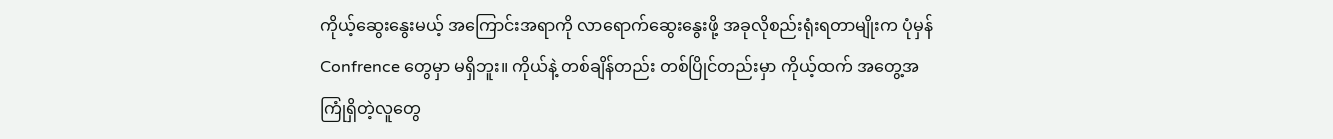ကိုယ့်ဆွေးနွေးမယ့် အကြောင်းအရာကို လာရောက်ဆွေးနွေးဖို့ အခုလိုစည်းရုံးရတာမျိုးက ပုံမှန် Confrence တွေမှာ မရှိဘူး။ ကိုယ်နဲ့ တစ်ချိန်တည်း တစ်ပြိုင်တည်းမှာ ကိုယ့်ထက် အတွေ့အကြုံရှိတဲ့လူတွေ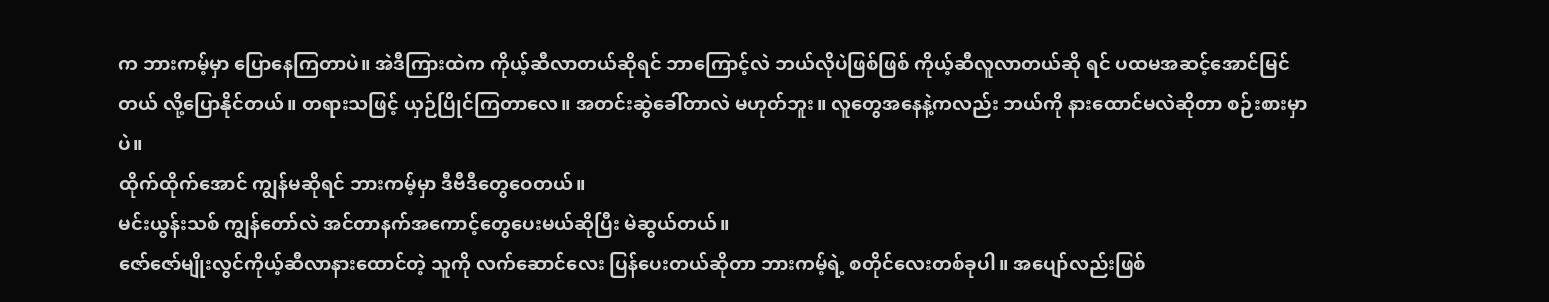က ဘားကမ့်မှာ ပြောနေကြတာပဲ။ အဲဒီကြားထဲက ကိုယ့်ဆီလာတယ်ဆိုရင် ဘာကြောင့်လဲ ဘယ်လိုပဲဖြစ်ဖြစ် ကိုယ့်ဆီလူလာတယ်ဆို ရင် ပထမအဆင့်အောင်မြင်တယ် လို့ပြောနိုင်တယ်။ တရားသဖြင့် ယှဉ်ပြိုင်ကြတာလေ။ အတင်းဆွဲခေါ်တာလဲ မဟုတ်ဘူး။ လူတွေအနေနဲ့ကလည်း ဘယ်ကို နားထောင်မလဲဆိုတာ စဉ်းစားမှာပဲ။
ထိုက်ထိုက်အောင် ကျွန်မဆိုရင် ဘားကမ့်မှာ ဒီဗီဒီတွေဝေတယ်။
မင်းယွန်းသစ် ကျွန်တော်လဲ အင်တာနက်အကောင့်တွေပေးမယ်ဆိုပြီး မဲဆွယ်တယ်။
ဇော်ဇော်မျိုးလွင်ကိုယ့်ဆီလာနားထောင်တဲ့ သူကို လက်ဆောင်လေး ပြန်ပေးတယ်ဆိုတာ ဘားကမ့်ရဲ့ စတိုင်လေးတစ်ခုပါ။ အပျော်လည်းဖြစ်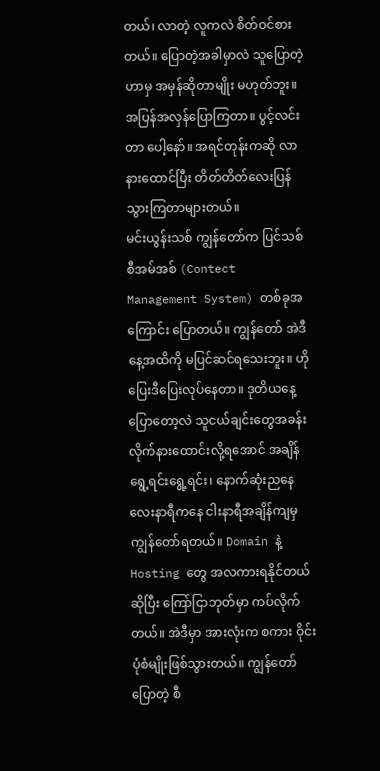တယ်၊ လာတဲ့ လူကလဲ စိတ်ဝင်စားတယ်။ ပြောတဲ့အခါမှာလဲ သူပြောတဲ့ ဟာမှ အမှန်ဆိုတာမျိုး မဟုတ်ဘူး။ အပြန်အလှန်ပြောကြတာ။ ပွင့်လင်းတာ ပေါ့နော်။ အရင်တုန်းကဆို လာနားထောင်ပြီး တိတ်တိတ်လေးပြန်သွားကြတာများတယ်။
မင်းယွန်းသစ် ကျွန်တော်က ပြင်သစ် စီအမ်အစ် (Contect Management System) တစ်ခုအကြောင်း ပြောတယ်။ ကျွန်တော် အဲဒီနေ့အထိကို မပြင်ဆင်ရသေးဘူး။ ဟိုပြေးဒီပြေးလုပ်နေတာ။ ဒုတိယနေ့ပြောတော့လဲ သူငယ်ချင်းတွေအခန်းလိုက်နားထောင်းလို့ရအောင် အချိန်ရွေ့ရင်းရွေ့ရင်း၊ နောက်ဆုံးညနေ လေးနာရီကနေ ငါးနာရီအချိန်ကျမှ ကျွန်တော်ရတယ်။ Domain နဲ့ Hosting တွေ အလကားရနိုင်တယ်ဆိုပြီး ကြော်ငြာဘုတ်မှာ ကပ်လိုက်တယ်။ အဲဒီမှာ အားလုံးက စကား ဝိုင်းပုံစံမျိုးဖြစ်သွားတယ်။ ကျွန်တော်ပြောတဲ့ စီ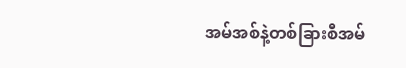အမ်အစ်နဲ့တစ်ခြားစီအမ်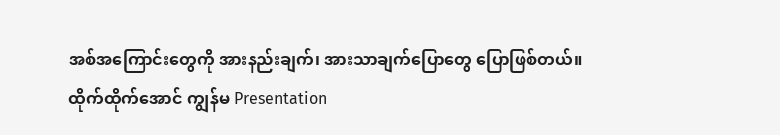အစ်အကြောင်းတွေကို အားနည်းချက်၊ အားသာချက်ပြောတွေ ပြောဖြစ်တယ်။
ထိုက်ထိုက်အောင် ကျွန်မ Presentation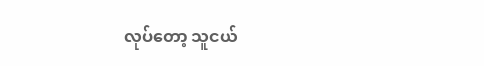လုပ်တော့ သူငယ်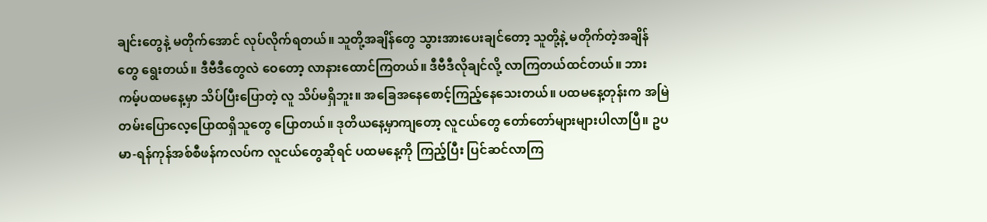ချင်းတွေနဲ့ မတိုက်အောင် လုပ်လိုက်ရတယ်။ သူတို့အချိန်တွေ သွားအားပေးချင်တော့ သူတို့နဲ့ မတိုက်တဲ့အချိန်တွေ ရွေးတယ်။ ဒီဗီဒီတွေလဲ ဝေတော့ လာနားထောင်ကြတယ်။ ဒီဗီဒီလိုချင်လို့ လာကြတယ်ထင်တယ်။ ဘားကမ့်ပထမနေ့မှာ သိပ်ပြီးပြောတဲ့ လူ သိပ်မရှိဘူး။ အခြေအနေစောင့်ကြည့်နေသေးတယ်။ ပထမနေ့တုန်းက အမြဲတမ်းပြောလေ့ပြောထရှိသူတွေ ပြောတယ်။ ဒုတိယနေ့မှာကျတော့ လူငယ်တွေ တော်တော်များများပါလာပြီ။ ဥပမာ-ရန်ကုန်အစ်စီဖန်ကလပ်က လူငယ်တွေဆိုရင် ပထမနေ့ကို ကြည့်ပြီး ပြင်ဆင်လာကြ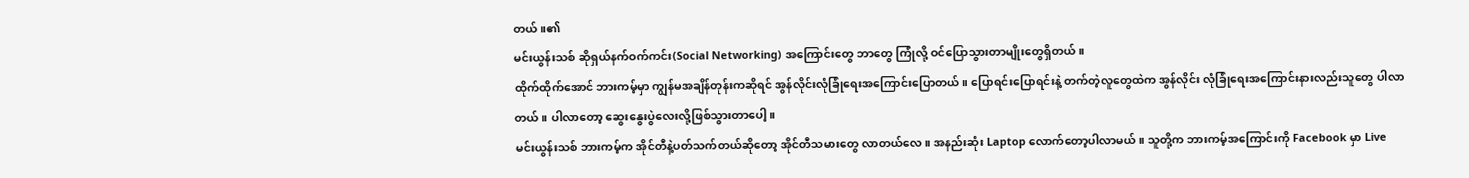တယ်။၏
မင်းယွန်းသစ် ဆိုရှယ်နက်ဝက်ကင်း(Social Networking) အကြောင်းတွေ ဘာတွေ ကြုံလို့ ဝင်ပြောသွားတာမျိုးတွေရှိတယ်။
ထိုက်ထိုက်အောင် ဘားကမ့်မှာ ကျွန်မအချိန်တုန်းကဆိုရင် အွန်လိုင်းလုံခြုံရေးအကြောင်းပြောတယ်။ ပြောရင်းပြောရင်းနဲ့ တက်တဲ့လူတွေထဲက အွန်လိုင်း လုံခြုံရေးအကြောင်းနားလည်းသူတွေ ပါလာတယ်။ ပါလာတော့ ဆွေးနွေးပွဲလေးလို့ဖြစ်သွားတာပေါ့။
မင်းယွန်းသစ် ဘားကမ့်က အိုင်တီနဲ့ပတ်သက်တယ်ဆိုတော့ အိုင်တီသမားတွေ လာတယ်လေ။ အနည်းဆုံး Laptop လောက်တော့ပါလာမယ်။ သူတို့က ဘားကမ့်အကြောင်းကို Facebook မှာ Live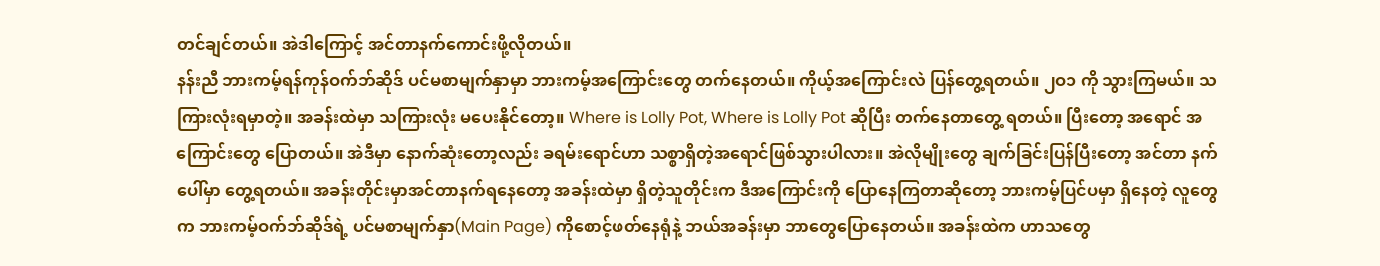တင်ချင်တယ်။ အဲဒါကြောင့် အင်တာနက်ကောင်းဖို့လိုတယ်။
နန်းညီ ဘားကမ့်ရန်ကုန်ဝက်ဘ်ဆိုဒ် ပင်မစာမျက်နှာမှာ ဘားကမ့်အကြောင်းတွေ တက်နေတယ်။ ကိုယ့်အကြောင်းလဲ ပြန်တွေ့ရတယ်။ ၂ဝ၁ ကို သွားကြမယ်။ သကြားလုံးရမှာတဲ့။ အခန်းထဲမှာ သကြားလုံး မပေးနိုင်တော့။ Where is Lolly Pot, Where is Lolly Pot ဆိုပြီး တက်နေတာတွေ့ ရတယ်။ ပြီးတော့ အရောင် အကြောင်းတွေ ပြောတယ်။ အဲဒီမှာ နောက်ဆုံးတော့လည်း ခရမ်းရောင်ဟာ သစ္စာရှိတဲ့အရောင်ဖြစ်သွားပါလား။ အဲလိုမျိုးတွေ ချက်ခြင်းပြန်ပြီးတော့ အင်တာ နက်ပေါ်မှာ တွေ့ရတယ်။ အခန်းတိုင်းမှာအင်တာနက်ရနေတော့ အခန်းထဲမှာ ရှိတဲ့သူတိုင်းက ဒီအကြောင်းကို ပြောနေကြတာဆိုတော့ ဘားကမ့်ပြင်ပမှာ ရှိနေတဲ့ လူတွေက ဘားကမ့်ဝက်ဘ်ဆိုဒ်ရဲ့ ပင်မစာမျက်နှာ(Main Page) ကိုစောင့်ဖတ်နေရုံနဲ့ ဘယ်အခန်းမှာ ဘာတွေပြောနေတယ်။ အခန်းထဲက ဟာသတွေ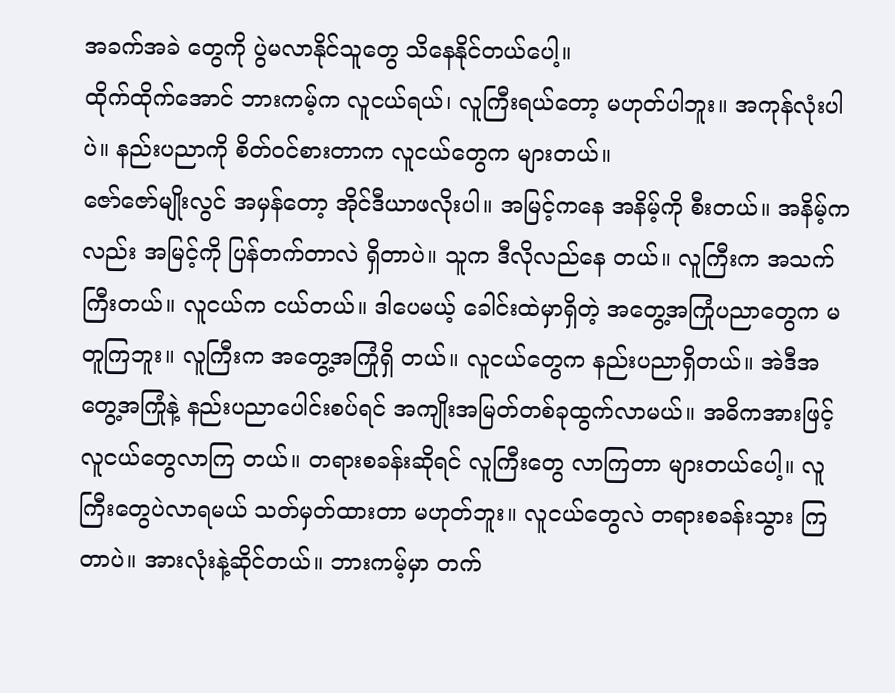အခက်အခဲ တွေကို ပွဲမလာနိုင်သူတွေ သိနေနိုင်တယ်ပေါ့။
ထိုက်ထိုက်အောင် ဘားကမ့်က လူငယ်ရယ်၊ လူကြီးရယ်တော့ မဟုတ်ပါဘူး။ အကုန်လုံးပါပဲ။ နည်းပညာကို စိတ်ဝင်စားတာက လူငယ်တွေက များတယ်။
ဇော်ဇော်မျိုးလွင် အမှန်တော့ အိုင်ဒီယာဖလိုးပါ။ အမြင့်ကနေ အနိမ့်ကို စီးတယ်။ အနိမ့်ကလည်း အမြင့်ကို ပြန်တက်တာလဲ ရှိတာပဲ။ သူက ဒီလိုလည်နေ တယ်။ လူကြီးက အသက်ကြီးတယ်။ လူငယ်က ငယ်တယ်။ ဒါပေမယ့် ခေါင်းထဲမှာရှိတဲ့ အတွေ့အကြုံပညာတွေက မတူကြဘူး။ လူကြီးက အတွေ့အကြုံရှိ တယ်။ လူငယ်တွေက နည်းပညာရှိတယ်။ အဲဒီအတွေ့အကြုံနဲ့ နည်းပညာပေါင်းစပ်ရင် အကျိုးအမြတ်တစ်ခုထွက်လာမယ်။ အဓိကအားဖြင့် လူငယ်တွေလာကြ တယ်။ တရားစခန်းဆိုရင် လူကြီးတွေ လာကြတာ များတယ်ပေါ့။ လူကြီးတွေပဲလာရမယ် သတ်မှတ်ထားတာ မဟုတ်ဘူး။ လူငယ်တွေလဲ တရားစခန်းသွား ကြတာပဲ။ အားလုံးနဲ့ဆိုင်တယ်။ ဘားကမ့်မှာ တက်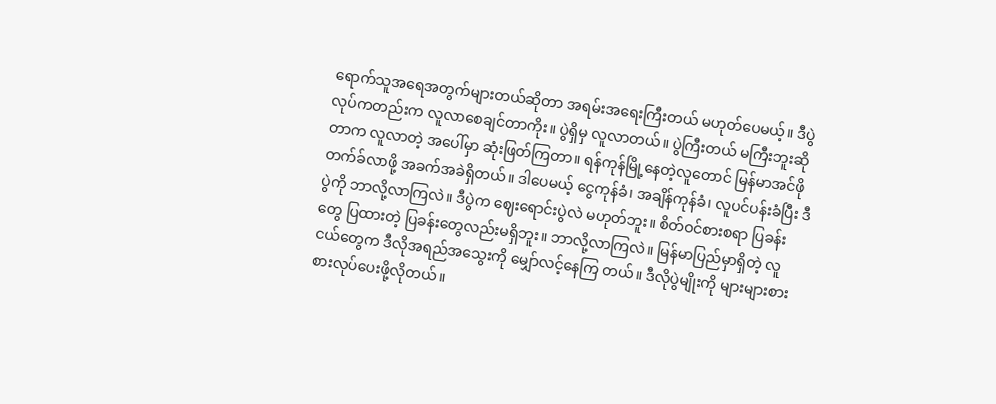ရောက်သူအရေအတွက်များတယ်ဆိုတာ အရမ်းအရေးကြီးတယ် မဟုတ်ပေမယ့်။ ဒီပွဲလုပ်ကတည်းက လူလာစေချင်တာကိုး။ ပွဲရှိမှ လူလာတယ်။ ပွဲကြီးတယ် မကြီးဘူးဆိုတာက လူလာတဲ့ အပေါ်မှာ ဆုံးဖြတ်ကြတာ။ ရန်ကုန်မြို့နေတဲ့လူတောင် မြန်မာအင်ဖို တက်ခ်လာဖို့ အခက်အခဲရှိတယ်။ ဒါပေမယ့် ငွေကုန်ခံ၊ အချိန်ကုန်ခံ၊ လူပင်ပန်းခံပြီး ဒီပွဲကို ဘာလို့လာကြလဲ။ ဒီပွဲက ဈေးရောင်းပွဲလဲ မဟုတ်ဘူး။ စိတ်ဝင်စားစရာ ပြခန်းတွေ ပြထားတဲ့ ပြခန်းတွေလည်းမရှိဘူး။ ဘာလို့လာကြလဲ။ မြန်မာပြည်မှာရှိတဲ့ လူငယ်တွေက ဒီလိုအရည်အသွေးကို မျှော်လင့်နေကြ တယ်။ ဒီလိုပွဲမျိုးကို များများစားစားလုပ်ပေးဖို့လိုတယ်။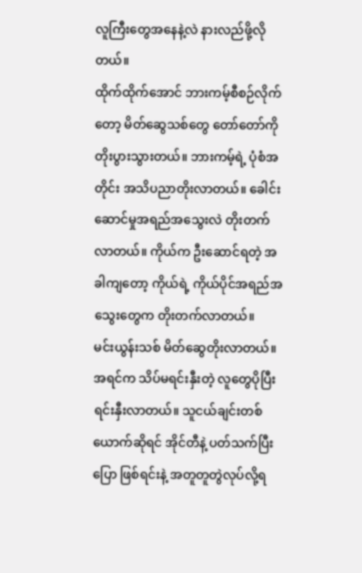လူကြီးတွေအနေနဲ့လဲ နားလည်ဖို့လိုတယ်။
ထိုက်ထိုက်အောင် ဘားကမ့်စီစဉ်လိုက်တော့ မိတ်ဆွေသစ်တွေ တော်တော်ကို တိုးပွားသွားတယ်။ ဘားကမ့်ရဲ့ ပုံစံအတိုင်း အသိပညာတိုးလာတယ်။ ခေါင်းဆောင်မှုအရည်အသွေးလဲ တိုးတက်လာတယ်။ ကိုယ်က ဦးဆောင်ရတဲ့ အခါကျတော့ ကိုယ်ရဲ့ ကိုယ်ပိုင်အရည်အသွေးတွေက တိုးတက်လာတယ်။
မင်းယွန်းသစ် မိတ်ဆွေတိုးလာတယ်။ အရင်က သိပ်မရင်းနှီးတဲ့ လူတွေပိုပြီး ရင်းနှီးလာတယ်။ သူငယ်ချင်းတစ်ယောက်ဆိုရင် အိုင်တီနဲ့ ပတ်သက်ပြီးပြော ဖြစ်ရင်းနဲ့ အတူတူတွဲလုပ်လို့ရ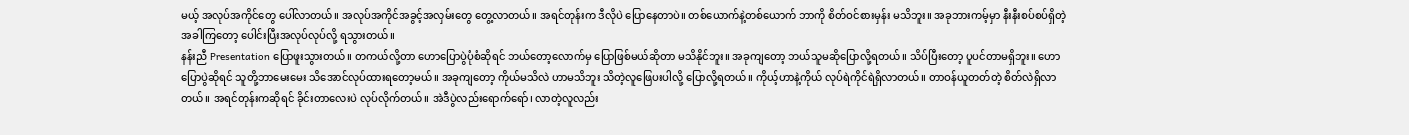မယ့် အလုပ်အကိုင်တွေ ပေါ်လာတယ်။ အလုပ်အကိုင်အခွင့်အလှမ်းတွေ တွေ့လာတယ်။ အရင်တုန်းက ဒီလိုပဲ ပြောနေတာပဲ။ တစ်ယောက်နဲ့တစ်ယောက် ဘာကို စိတ်ဝင်စားမှန်း မသိဘူး။ အခုဘားကမ့်မှာ နီးနီးစပ်စပ်ရှိတဲ့အခါကြတော့ ပေါင်းပြီးအလုပ်လုပ်လို့ ရသွားတယ်။
နန်းညီ Presentation ပြောဖူးသွားတယ်။ တကယ်လို့တာ ဟောပြောပွဲပုံစံဆိုရင် ဘယ်တော့လောက်မှ ပြောဖြစ်မယ်ဆိုတာ မသိနိုင်ဘူး။ အခုကျတော့ ဘယ်သူမဆိုပြောလို့ရတယ်။ သိပ်ပြီးတော့ ပူပင်တာမရှိဘူး။ ဟော ပြောပွဲဆိုရင် သူတို့ဘာမေးမေး သိအောင်လုပ်ထားရတော့မယ်။ အခုကျတော့ ကိုယ်မသိလဲ ဟာမသိဘူး သိတဲ့လူဖြေပးပါလို့ ပြောလို့ရတယ်။ ကိုယ့်ဟာနဲ့ကိုယ် လုပ်ရဲကိုင်ရဲရှိလာတယ်။ တာဝန်ယူတတ်တဲ့ စိတ်လဲရှိလာတယ်။ အရင်တုန်းကဆိုရင် ခိုင်းတာလေးပဲ လုပ်လိုက်တယ်။ အဲဒီပွဲလည်းရောက်ရော်၊ လာတဲ့လူလည်း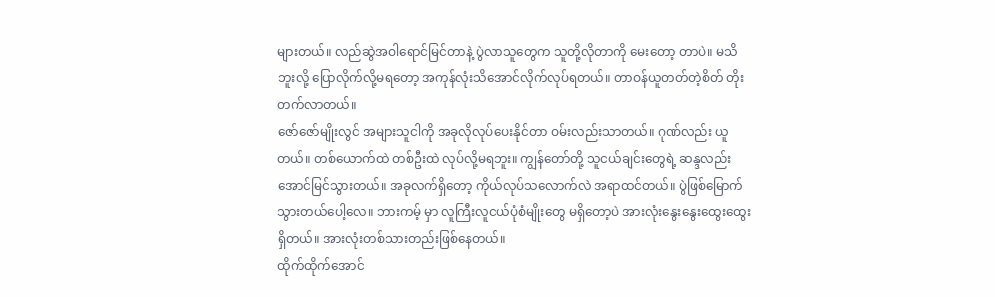များတယ်။ လည်ဆွဲအဝါရောင်မြင်တာနဲ့ ပွဲလာသူတွေက သူတို့လိုတာကို မေးတော့ တာပဲ။ မသိဘူးလို့ ပြောလိုက်လို့မရတော့ အကုန်လုံးသိအောင်လိုက်လုပ်ရတယ်။ တာဝန်ယူတတ်တဲ့စိတ် တိုးတက်လာတယ်။
ဇော်ဇော်မျိုးလွင် အများသူငါကို အခုလိုလုပ်ပေးနိုင်တာ ဝမ်းလည်းသာတယ်။ ဂုဏ်လည်း ယူတယ်။ တစ်ယောက်ထဲ တစ်ဦးထဲ လုပ်လို့မရဘူး။ ကျွန်တော်တို့ သူငယ်ချင်းတွေရဲ့ ဆန္ဒလည်း အောင်မြင်သွားတယ်။ အခုလက်ရှိတော့ ကိုယ်လုပ်သလောက်လဲ အရာထင်တယ်။ ပွဲဖြစ်မြောက် သွားတယ်ပေါ့လေ။ ဘားကမ့် မှာ လူကြီးလူငယ်ပုံစံမျိုးတွေ မရှိတော့ပဲ အားလုံးနွေးနွေးထွေးထွေးရှိတယ်။ အားလုံးတစ်သားတည်းဖြစ်နေတယ်။
ထိုက်ထိုက်အောင်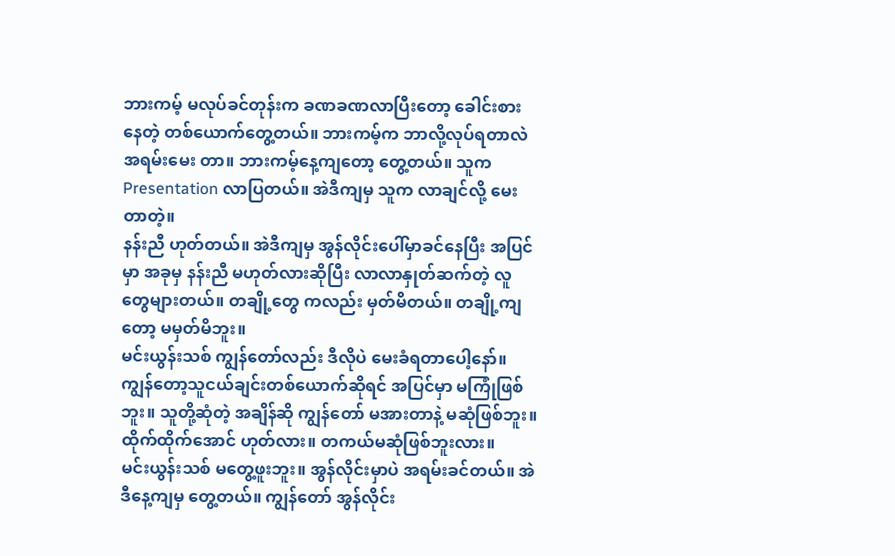ဘားကမ့် မလုပ်ခင်တုန်းက ခဏခဏလာပြီးတော့ ခေါင်းစားနေတဲ့ တစ်ယောက်တွေ့တယ်။ ဘားကမ့်က ဘာလို့လုပ်ရတာလဲ အရမ်းမေး တာ။ ဘားကမ့်နေ့ကျတော့ တွေ့တယ်။ သူက Presentation လာပြတယ်။ အဲဒီကျမှ သူက လာချင်လို့ မေးတာတဲ့။
နန်းညီ ဟုတ်တယ်။ အဲဒီကျမှ အွန်လိုင်းပေါ်မှာခင်နေပြီး အပြင်မှာ အခုမှ နန်းညီ မဟုတ်လားဆိုပြီး လာလာနှုတ်ဆက်တဲ့ လူတွေများတယ်။ တချို့တွေ ကလည်း မှတ်မိတယ်။ တချို့ကျတော့ မမှတ်မိဘူး။
မင်းယွန်းသစ် ကျွန်တော်လည်း ဒီလိုပဲ မေးခံရတာပေါ့နော်။ ကျွန်တော့သူငယ်ချင်းတစ်ယောက်ဆိုရင် အပြင်မှာ မကြုံဖြစ်ဘူး။ သူတို့ဆုံတဲ့ အချိန်ဆို ကျွန်တော် မအားတာနဲ့ မဆုံဖြစ်ဘူး။
ထိုက်ထိုက်အောင် ဟုတ်လား။ တကယ်မဆုံဖြစ်ဘူးလား။
မင်းယွန်းသစ် မတွေ့ဖူးဘူး။ အွန်လိုင်းမှာပဲ အရမ်းခင်တယ်။ အဲဒီနေ့ကျမှ တွေ့တယ်။ ကျွန်တော် အွန်လိုင်း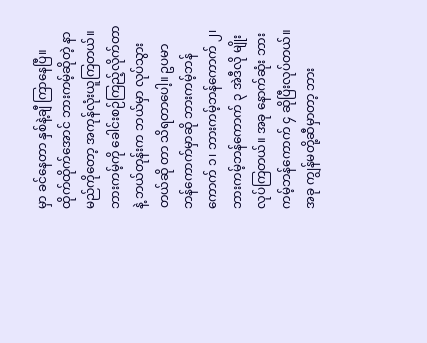မှာ ခင်နေတာ နှစ်နဲ့ချီ ကြာနေပြီ။
ထိုက်ထိုက်အောင် ဘားကမ့်ဆိုတဲ့ နာမည်ကိုတော့ အကုန်လုံးယူကြတယ်။ ဘားကမ့်ကို ခေါင်းစဉ်ကြည့်လိုက်တာနဲ့ ဘယ်တုန်းက ဘယ်မှာ လုပ်သွားတယ်ဆို တာ သိရတာပေါ့။ ဥပမာ ဘန်ကောက်မှာဆို ဘားကမ့်ဘန်ကောက် ၁၊ ဘားကမ့်ဘန်ကောက် ၂၊ ဘားကမ့်ဘန်ကောက် ၃ အဲဒီလို မျိုးလုပ်ကြတယ်။ အခု နောက်ဆုံး ဘားကမ့်ဘန်ကောက် ၄ ဆိုပြီးလုပ်တယ်။ အခု ကျွန်မတို့ဆီမှာတာ့ ဘား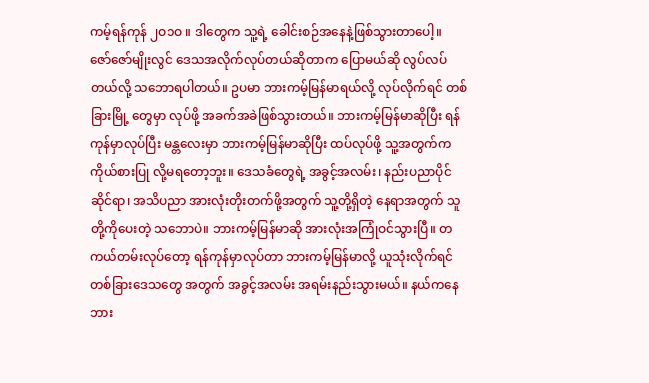ကမ့်ရန်ကုန် ၂ဝ၁ဝ ။ ဒါတွေက သူ့ရဲ့ ခေါင်းစဉ်အနေနဲ့ဖြစ်သွားတာပေါ့။
ဇော်ဇော်မျိုးလွင် ဒေသအလိုက်လုပ်တယ်ဆိုတာက ပြောမယ်ဆို လွပ်လပ်တယ်လို့ သဘောရပါတယ်။ ဥပမာ ဘားကမ့်မြန်မာရယ်လို့ လုပ်လိုက်ရင် တစ်ခြားမြို့ တွေမှာ လုပ်ဖို့ အခက်အခဲဖြစ်သွားတယ်။ ဘားကမ့်မြန်မာဆိုပြီး ရန်ကုန်မှာလုပ်ပြီး မန္တလေးမှာ ဘားကမ့်မြန်မာဆိုပြီး ထပ်လုပ်ဖို့ သူ့အတွက်က ကိုယ်စားပြု လို့မရတော့ဘူး။ ဒေသခံတွေရဲ့ အခွင့်အလမ်း၊ နည်းပညာပိုင်ဆိုင်ရာ၊ အသိပညာ အားလုံးတိုးတက်ဖို့အတွက် သူ့တို့ရှိတဲ့ နေရာအတွက် သူတို့ကိုပေးတဲ့ သဘောပဲ။ ဘားကမ့်မြန်မာဆို အားလုံးအကြုံဝင်သွားပြီ။ တကယ်တမ်းလုပ်တော့ ရန်ကုန်မှာလုပ်တာ ဘားကမ့်မြန်မာလို့ ယူသုံးလိုက်ရင် တစ်ခြားဒေသတွေ အတွက် အခွင့်အလမ်း အရမ်းနည်းသွားမယ်။ နယ်ကနေ ဘား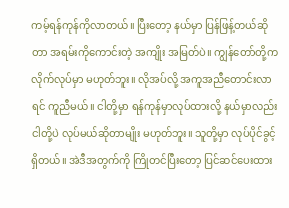ကမ့်ရန်ကုန်ကိုလာတယ်။ ပြီးတော့ နယ်မှာ ပြန်ဖြန့်တယ်ဆိုတာ အရမ်းကိုကောင်းတဲ့ အကျိုး အမြတ်ပဲ။ ကျွန်တော်တို့က လိုက်လုပ်မှာ မဟုတ်ဘူး။ လိုအပ်လို့ အကူအညီတောင်းလာရင် ကူညီမယ်။ ငါတို့မှာ ရန်ကုန်မှာလုပ်ထားလို့ နယ်မှာလည်း ငါတို့ပဲ လုပ်မယ်ဆိုတာမျိုး မဟုတ်ဘူး။ သူတို့မှာ လုပ်ပိုင်ခွင့်ရှိတယ်။ အဲဒီအတွက်ကို ကြိုတင်ပြီးတော့ ပြင်ဆင်ပေးထား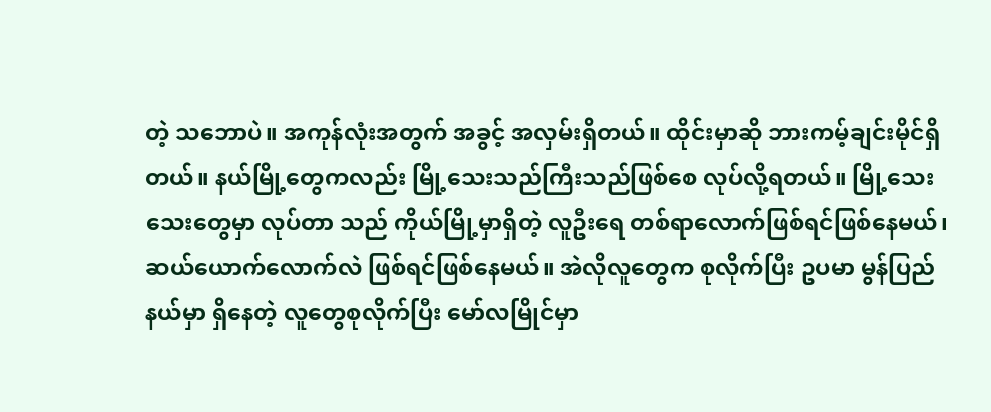တဲ့ သဘောပဲ။ အကုန်လုံးအတွက် အခွင့် အလှမ်းရှိတယ်။ ထိုင်းမှာဆို ဘားကမ့်ချင်းမိုင်ရှိတယ်။ နယ်မြို့တွေကလည်း မြို့သေးသည်ကြီးသည်ဖြစ်စေ လုပ်လို့ရတယ်။ မြို့သေးသေးတွေမှာ လုပ်တာ သည် ကိုယ်မြို့မှာရှိတဲ့ လူဦးရေ တစ်ရာလောက်ဖြစ်ရင်ဖြစ်နေမယ်၊ ဆယ်ယောက်လောက်လဲ ဖြစ်ရင်ဖြစ်နေမယ်။ အဲလိုလူတွေက စုလိုက်ပြီး ဥပမာ မွန်ပြည်နယ်မှာ ရှိနေတဲ့ လူတွေစုလိုက်ပြီး မော်လမြိုင်မှာ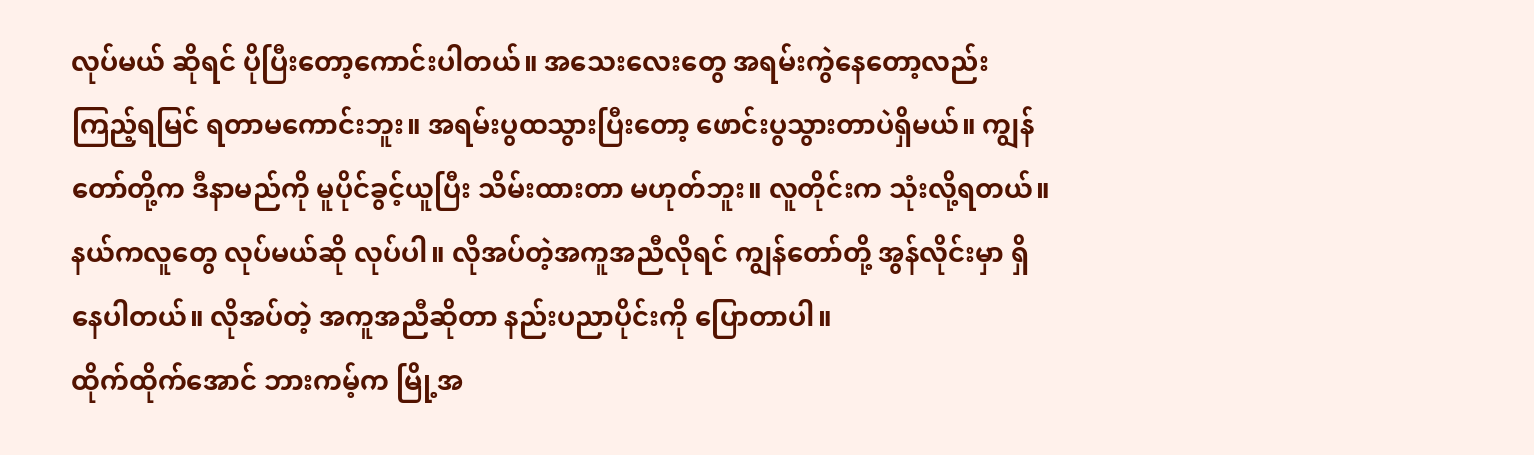လုပ်မယ် ဆိုရင် ပိုပြီးတော့ကောင်းပါတယ်။ အသေးလေးတွေ အရမ်းကွဲနေတော့လည်း ကြည့်ရမြင် ရတာမကောင်းဘူး။ အရမ်းပွထသွားပြီးတော့ ဖောင်းပွသွားတာပဲရှိမယ်။ ကျွန်တော်တို့က ဒီနာမည်ကို မူပိုင်ခွင့်ယူပြီး သိမ်းထားတာ မဟုတ်ဘူး။ လူတိုင်းက သုံးလို့ရတယ်။ နယ်ကလူတွေ လုပ်မယ်ဆို လုပ်ပါ။ လိုအပ်တဲ့အကူအညီလိုရင် ကျွန်တော်တို့ အွန်လိုင်းမှာ ရှိနေပါတယ်။ လိုအပ်တဲ့ အကူအညီဆိုတာ နည်းပညာပိုင်းကို ပြောတာပါ။
ထိုက်ထိုက်အောင် ဘားကမ့်က မြို့အ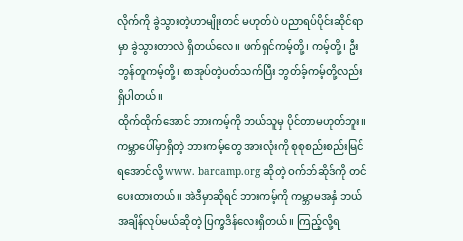လိုက်ကို ခွဲသွားတဲ့ဟာမျိုးတင် မဟုတ်ပဲ ပညာရပ်ပိုင်းဆိုင်ရာမှာ ခွဲသွားတာလဲ ရှိတယ်လေ။ ဖက်ရှင်ကမ့်တို့၊ ကမ့်တို့၊ ဦးဘွန်တူကမ့်တို့၊ စာအုပ်တဲ့ပတ်သက်ပြီး ဘွတ်ခ့်ကမ့်တို့လည်း ရှိပါတယ်။
ထိုက်ထိုက်အောင် ဘားကမ့်ကို ဘယ်သူမှ ပိုင်တာမဟုတ်ဘူး။ ကမ္ဘာပေါ်မှာရှိတဲ့ ဘားကမ့်တွေ အားလုံးကို စုစုစည်းစည်းမြင်ရအောင်လို့ www. barcamp.org ဆိုတဲ့ ဝက်ဘ်ဆိုဒ်ကို တင်ပေးထားတယ်။ အဲဒီမှာဆိုရင် ဘားကမ့်ကို ကမ္ဘာမအနှံ ဘယ်အချိန်လုပ်မယ်ဆိုတဲ့ ပြက္ခဒိန်လေးရှိတယ်။ ကြည့်လို့ရ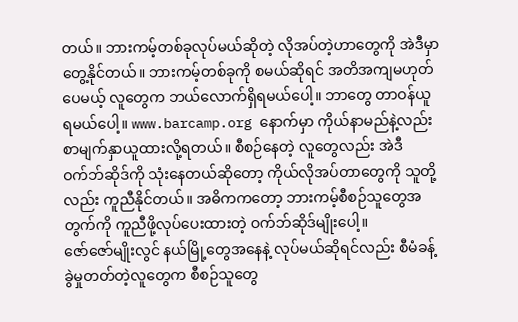တယ်။ ဘားကမ့်တစ်ခုလုပ်မယ်ဆိုတဲ့ လိုအပ်တဲ့ဟာတွေကို အဲဒီမှာတွေ့နိုင်တယ်။ ဘားကမ့်တစ်ခုကို စမယ်ဆိုရင် အတိအကျမဟုတ်ပေမယ့် လူတွေက ဘယ်လောက်ရှိရမယ်ပေါ့။ ဘာတွေ တာဝန်ယူရမယ်ပေါ့။ www.barcamp.org နောက်မှာ ကိုယ်နာမည်နဲ့လည်း စာမျက်နှာယူထားလို့ရတယ်။ စီစဉ်နေတဲ့ လူတွေလည်း အဲဒီဝက်ဘ်ဆိုဒ်ကို သုံးနေတယ်ဆိုတော့ ကိုယ်လိုအပ်တာတွေကို သူတို့လည်း ကူညီနိုင်တယ်။ အဓိကကတော့ ဘားကမ့်စီစဉ်သူတွေအတွက်ကို ကူညီဖို့လုပ်ပေးထားတဲ့ ဝက်ဘ်ဆိုဒ်မျိုးပေါ့။
ဇော်ဇော်မျိုးလွင် နယ်မြို့တွေအနေနဲ့ လုပ်မယ်ဆိုရင်လည်း စီမံခန့်ခွဲမှုတတ်တဲ့လူတွေက စီစဉ်သူတွေ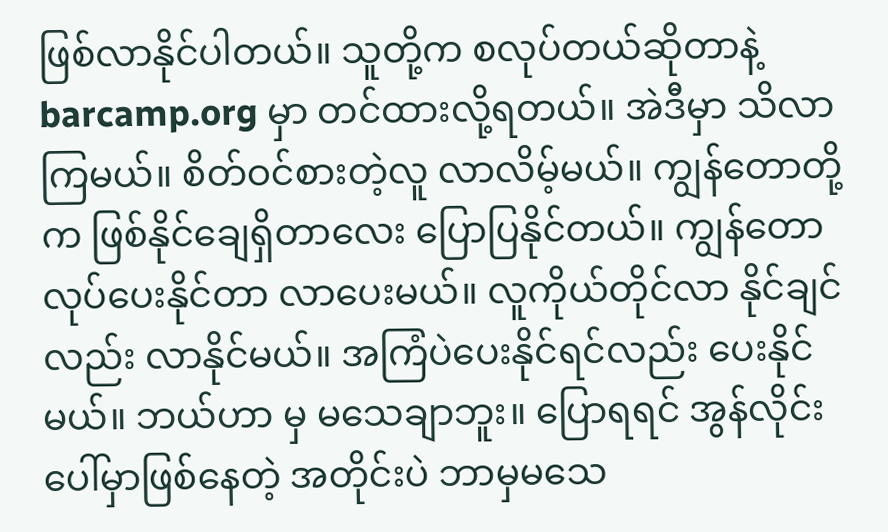ဖြစ်လာနိုင်ပါတယ်။ သူတို့က စလုပ်တယ်ဆိုတာနဲ့ barcamp.org မှာ တင်ထားလို့ရတယ်။ အဲဒီမှာ သိလာကြမယ်။ စိတ်ဝင်စားတဲ့လူ လာလိမ့်မယ်။ ကျွန်တောတို့က ဖြစ်နိုင်ချေရှိတာလေး ပြောပြနိုင်တယ်။ ကျွန်တောလုပ်ပေးနိုင်တာ လာပေးမယ်။ လူကိုယ်တိုင်လာ နိုင်ချင်လည်း လာနိုင်မယ်။ အကြံပဲပေးနိုင်ရင်လည်း ပေးနိုင်မယ်။ ဘယ်ဟာ မှ မသေချာဘူး။ ပြောရရင် အွန်လိုင်းပေါ်မှာဖြစ်နေတဲ့ အတိုင်းပဲ ဘာမှမသေ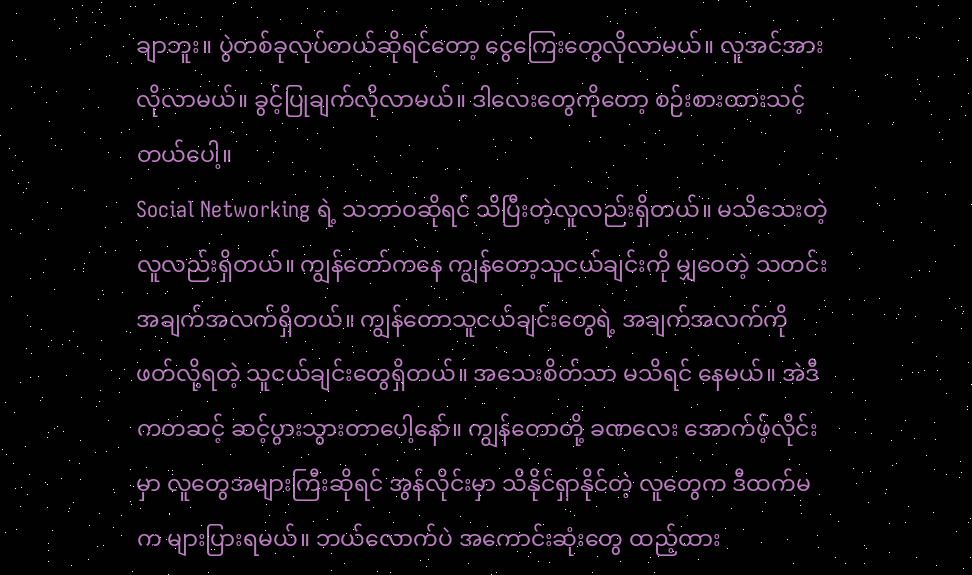ချာဘူး။ ပွဲတစ်ခုလုပ်တယ်ဆိုရင်တော့ ငွေကြေးတွေလိုလာမယ်။ လူအင်အားလိုလာမယ်။ ခွင့်ပြုချက်လိုလာမယ်။ ဒါလေးတွေကိုတော့ စဉ်းစားထားသင့်တယ်ပေါ့။
Social Networking ရဲ့ သဘာဝဆိုရင် သိပြီးတဲ့လူလည်းရှိတယ်။ မသိသေးတဲ့ လူလည်းရှိတယ်။ ကျွန်တော်ကနေ ကျွန်တော့သူငယ်ချင်းကို မျှဝေတဲ့ သတင်းအချက်အလက်ရှိတယ်။ ကျွန်တောသူငယ်ချင်းတွေရဲ့ အချက်အလက်ကို ဖတ်လို့ရတဲ့ သူငယ်ချင်းတွေရှိတယ်။ အသေးစိတ်သာ မသိရင် နေမယ်။ အဲဒီကတဆင့် ဆင့်ပွားသွားတာပေါ့နော်။ ကျွန်တောတို့ ခဏလေး အောက်ဖ့်လိုင်းမှာ လူတွေအများကြီးဆိုရင် အွန်လိုင်းမှာ သိနိုင်ရှာနိုင်တဲ့ လူတွေက ဒီထက်မက များပြားရမယ်။ ဘယ်လောက်ပဲ အကောင်းဆုံးတွေ ထည့်ထား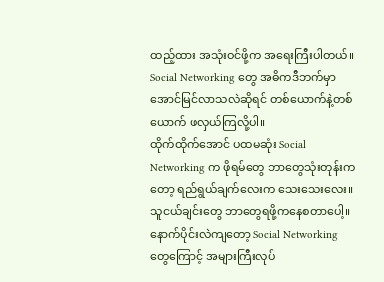ထည့်ထား အသုံးဝင်ဖို့က အရေးကြီးပါတယ်။ Social Networking တွေ အဓိကဒီဘက်မှာ အောင်မြင်လာသလဲဆိုရင် တစ်ယောက်နဲ့တစ်ယောက် ဖလှယ်ကြလို့ပါ။
ထိုက်ထိုက်အောင် ပထမဆုံး Social Networking က ဖိုရမ်တွေ ဘာတွေသုံးတုန်းကတော့ ရည်ရွယ်ချက်လေးက သေးသေးလေး။ သူငယ်ချင်းတွေ ဘာတွေရဖို့ကနေစတာပေါ့။ နောက်ပိုင်းလဲကျတော့ Social Networking တွေကြောင့် အများကြီးလုပ်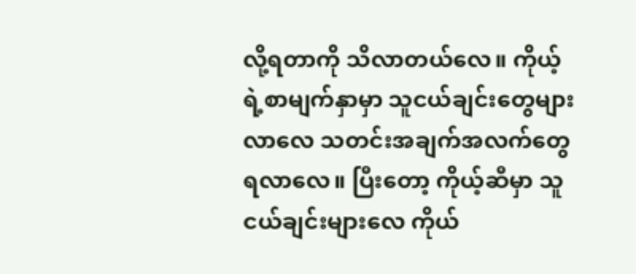လို့ရတာကို သိလာတယ်လေ။ ကိုယ့်ရဲ့စာမျက်နှာမှာ သူငယ်ချင်းတွေများလာလေ သတင်းအချက်အလက်တွေ ရလာလေ။ ပြီးတော့ ကိုယ့်ဆီမှာ သူငယ်ချင်းများလေ ကိုယ်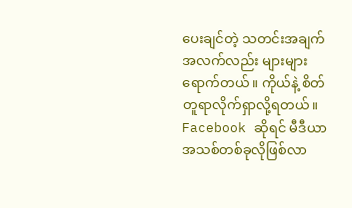ပေးချင်တဲ့ သတင်းအချက်အလက်လည်း များများရောက်တယ်။ ကိုယ်နဲ့ စိတ်တူရာလိုက်ရှာလို့ရတယ်။ Facebook ဆိုရင် မီဒီယာအသစ်တစ်ခုလိုဖြစ်လာ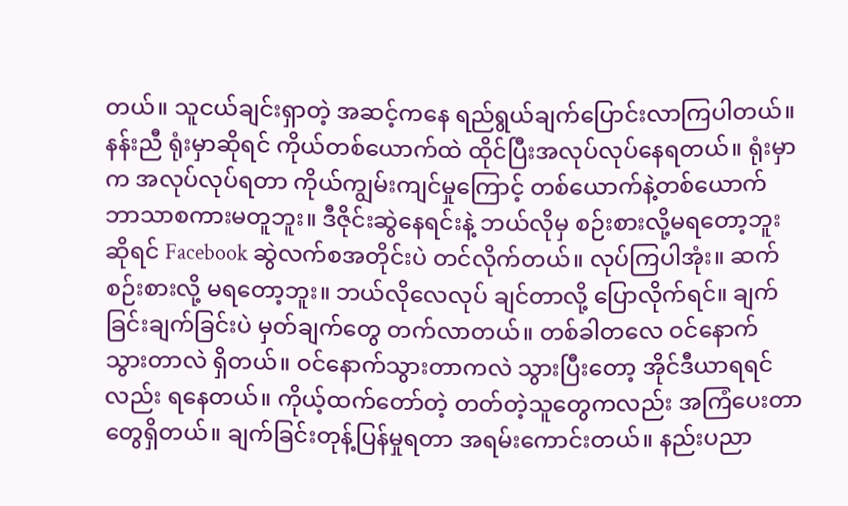တယ်။ သူငယ်ချင်းရှာတဲ့ အဆင့်ကနေ ရည်ရွယ်ချက်ပြောင်းလာကြပါတယ်။
နန်းညီ ရုံးမှာဆိုရင် ကိုယ်တစ်ယောက်ထဲ ထိုင်ပြီးအလုပ်လုပ်နေရတယ်။ ရုံးမှာက အလုပ်လုပ်ရတာ ကိုယ်ကျွမ်းကျင်မှုကြောင့် တစ်ယောက်နဲ့တစ်ယောက် ဘာသာစကားမတူဘူး။ ဒီဇိုင်းဆွဲနေရင်းနဲ့ ဘယ်လိုမှ စဉ်းစားလို့မရတော့ဘူးဆိုရင် Facebook ဆွဲလက်စအတိုင်းပဲ တင်လိုက်တယ်။ လုပ်ကြပါအုံး။ ဆက်စဉ်းစားလို့ မရတော့ဘူး။ ဘယ်လိုလေလုပ် ချင်တာလို့ ပြောလိုက်ရင်။ ချက်ခြင်းချက်ခြင်းပဲ မှတ်ချက်တွေ တက်လာတယ်။ တစ်ခါတလေ ဝင်နောက် သွားတာလဲ ရှိတယ်။ ဝင်နောက်သွားတာကလဲ သွားပြီးတော့ အိုင်ဒီယာရရင်လည်း ရနေတယ်။ ကိုယ့်ထက်တော်တဲ့ တတ်တဲ့သူတွေကလည်း အကြံပေးတာ တွေရှိတယ်။ ချက်ခြင်းတုန့်ပြန်မှုရတာ အရမ်းကောင်းတယ်။ နည်းပညာ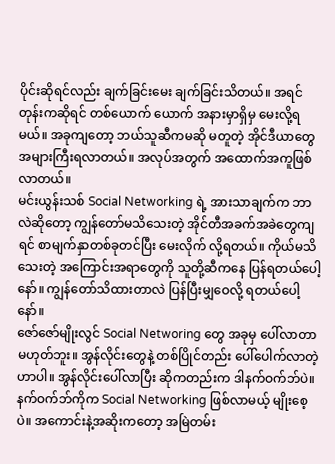ပိုင်းဆိုရင်လည်း ချက်ခြင်းမေး ချက်ခြင်းသိတယ်။ အရင်တုန်းကဆိုရင် တစ်ယောက် ယောက် အနားမှာရှိမှ မေးလို့ရမယ်။ အခုကျတော့ ဘယ်သူဆီကမဆို မတူတဲ့ အိုင်ဒီယာတွေ အများကြီးရလာတယ်။ အလုပ်အတွက် အထောက်အကူဖြစ် လာတယ်။
မင်းယွန်းသစ် Social Networking ရဲ့ အားသာချက်က ဘာလဲဆိုတော့ ကျွန်တော်မသိသေးတဲ့ အိုင်တီအခက်အခဲတွေကျရင် စာမျက်နှာတစ်ခုတင်ပြီး မေးလိုက် လို့ရတယ်။ ကိုယ်မသိသေးတဲ့ အကြောင်းအရာတွေကို သူတို့ဆီကနေ ပြန်ရတယ်ပေါ့နော်။ ကျွန်တော်သိထားတာလဲ ပြန်ပြီးမျှဝေလို့ ရတယ်ပေါ့နော်။
ဇော်ဇော်မျိုးလွင် Social Networing တွေ အခုမှ ပေါ်လာတာမဟုတ်ဘူး။ အွန်လိုင်းတွေနဲ့ တစ်ပြိုင်တည်း ပေါ်ပေါက်လာတဲ့ ဟာပါ။ အွန်လိုင်းပေါ်လာပြီး ဆိုကတည်းက ဒါနက်ဝက်ဘ်ပဲ။ နက်ဝက်ဘ်ကိုက Social Networking ဖြစ်လာမယ့် မျိုးစေ့ပဲ။ အကောင်းနဲ့အဆိုးကတော့ အမြဲတမ်း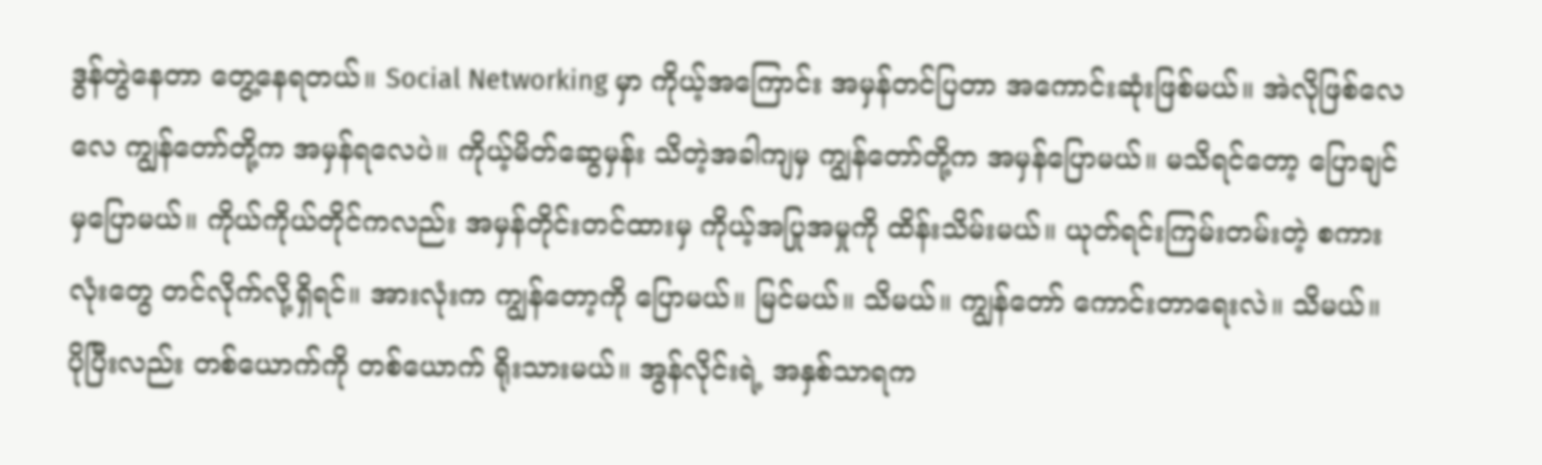ဒွန်တွဲနေတာ တွေ့နေရတယ်။ Social Networking မှာ ကိုယ့်အကြောင်း အမှန်တင်ပြတာ အကောင်းဆုံးဖြစ်မယ်။ အဲလိုဖြစ်လေလေ ကျွန်တော်တို့က အမှန်ရလေပဲ။ ကိုယ့်မိတ်ဆွေမှန်း သိတဲ့အခါကျမှ ကျွန်တော်တို့က အမှန်ပြောမယ်။ မသိရင်တော့ ပြောချင်မှပြောမယ်။ ကိုယ်ကိုယ်တိုင်ကလည်း အမှန်တိုင်းတင်ထားမှ ကိုယ့်အပြုအမှုကို ထိန်းသိမ်းမယ်။ ယုတ်ရင်းကြမ်းတမ်းတဲ့ စကားလုံးတွေ တင်လိုက်လို့ရှိရင်။ အားလုံးက ကျွန်တော့ကို ပြောမယ်။ မြင်မယ်။ သိမယ်။ ကျွန်တော် ကောင်းတာရေးလဲ။ သိမယ်။ ပိုပြီးလည်း တစ်ယောက်ကို တစ်ယောက် ရိုးသားမယ်။ အွန်လိုင်းရဲ့ အနှစ်သာရက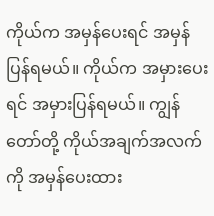ကိုယ်က အမှန်ပေးရင် အမှန်ပြန်ရမယ်။ ကိုယ်က အမှားပေးရင် အမှားပြန်ရမယ်။ ကျွန်တော်တို့ ကိုယ်အချက်အလက်ကို အမှန်ပေးထား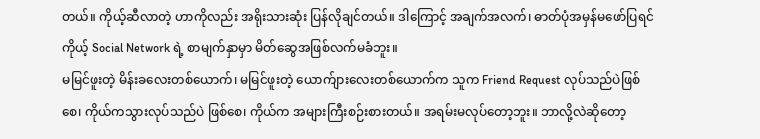တယ်။ ကိုယ့်ဆီလာတဲ့ ဟာကိုလည်း အရိုးသားဆုံး ပြန်လိုချင်တယ်။ ဒါကြောင့် အချက်အလက်၊ ဓာတ်ပုံအမှန်မဖော်ပြရင် ကိုယ့် Social Network ရဲ့ စာမျက်နှာမှာ မိတ်ဆွေအဖြစ်လက်မခံဘူး။
မမြင်ဖူးတဲ့ မိန်းခလေးတစ်ယောက်၊ မမြင်ဖူးတဲ့ ယောက်ျားလေးတစ်ယောက်က သူက Friend Request လုပ်သည်ပဲဖြစ်စေ၊ ကိုယ်ကသွားလုပ်သည်ပဲ ဖြစ်စေ၊ ကိုယ်က အများကြီးစဉ်းစားတယ်။ အရမ်းမလုပ်တော့ဘူး။ ဘာလို့လဲဆိုတော့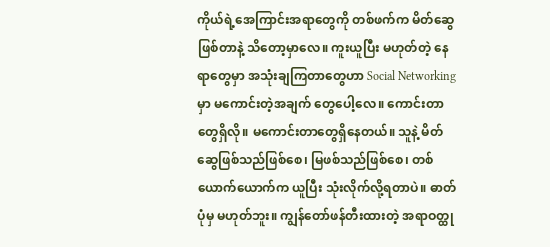ကိုယ်ရဲ့အေကြာင်းအရာတွေကို တစ်ဖက်က မိတ်ဆွေဖြစ်တာနဲ့ သိတော့မှာလေ။ ကူးယူပြီး မဟုတ်တဲ့ နေရာတွေမှာ အသုံးချကြတာတွေဟာ Social Networking မှာ မကောင်းတဲ့အချက် တွေပေါ့လေ။ ကောင်းတာတွေရှိလို။ မကောင်းတာတွေရှိနေတယ်။ သူနဲ့ မိတ်ဆွေဖြစ်သည်ဖြစ်စေ၊ မြဖစ်သည်ဖြစ်စေ၊ တစ်ယောက်ယောက်က ယူပြီး သုံးလိုက်လို့ရတာပဲ။ ဓာတ်ပုံမှ မဟုတ်ဘူး။ ကျွန်တော်ဖန်တီးထားတဲ့ အရာဝတ္ထု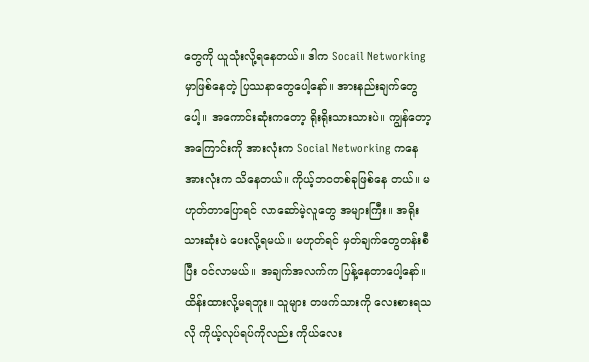တွေကို ယူသုံးလို့ရနေတယ်။ ဒါက Socail Networking မှာဖြစ်နေတဲ့ ပြဿနာတွေပေါ့နော်။ အားနည်းချက်တွေပေါ့။ အကောင်းဆုံးကတော့ ရိုးရိုးသားသားပဲ။ ကျွန်တော့အကြောင်းကို အားလုံးက Social Networking ကနေ အားလုံးက သိနေတယ်။ ကိုယ့်ဘဝတစ်ခုဖြစ်နေ တယ်။ မဟုတ်တာပြောရင် လာဆော်မဲ့လူတွေ အများကြီး။ အရိုးသားဆုံးပဲ ပေးလို့ရမယ်။ မဟုတ်ရင် မှတ်ချက်တွေတန်းစီပြီး ဝင်လာမယ်။ အချက်အလက်က ပြန့်နေတာပေါ့နော်။ ထိန်းထားလို့မရဘူး။ သူများ တဖက်သားကို လေးစားရသလို ကိုယ့်လုပ်ရပ်ကိုလည်း ကိုယ်လေး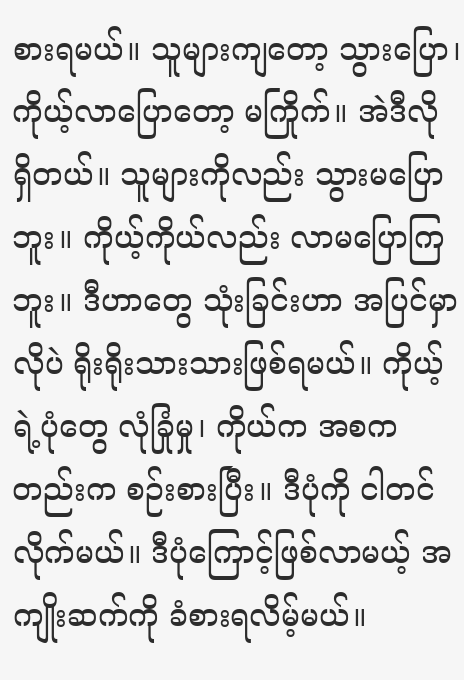စားရမယ်။ သူများကျတော့ သွားပြော၊ ကိုယ့်လာပြောတော့ မကြိုက်။ အဲဒီလို ရှိတယ်။ သူများကိုလည်း သွားမပြောဘူး။ ကိုယ့်ကိုယ်လည်း လာမပြောကြဘူး။ ဒီဟာတွေ သုံးခြင်းဟာ အပြင်မှာလိုပဲ ရိုးရိုးသားသားဖြစ်ရမယ်။ ကိုယ့်ရဲ့ပုံတွေ လုံခြုံမှု၊ ကိုယ်က အစကတည်းက စဉ်းစားပြီး။ ဒီပုံကို ငါတင်လိုက်မယ်။ ဒီပုံကြောင့်ဖြစ်လာမယ့် အကျိုးဆက်ကို ခံစားရလိမ့်မယ်။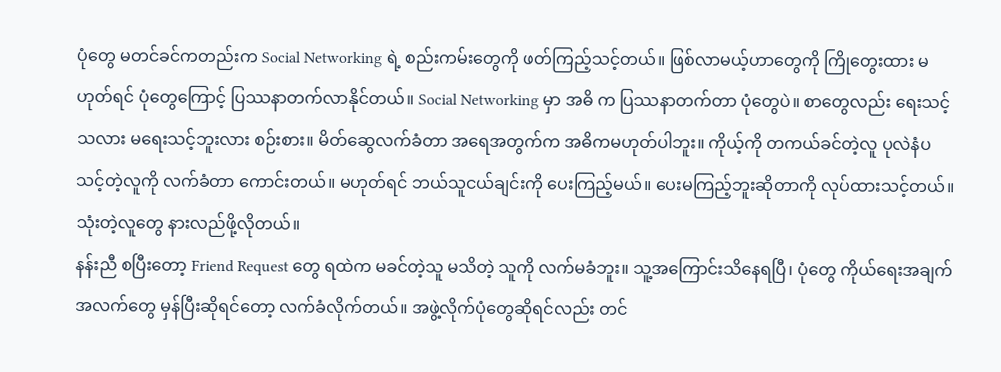ပုံတွေ မတင်ခင်ကတည်းက Social Networking ရဲ့ စည်းကမ်းတွေကို ဖတ်ကြည့်သင့်တယ်။ ဖြစ်လာမယ့်ဟာတွေကို ကြိုတွေးထား မဟုတ်ရင် ပုံတွေကြောင့် ပြဿနာတက်လာနိုင်တယ်။ Social Networking မှာ အဓိ က ပြဿနာတက်တာ ပုံတွေပဲ။ စာတွေလည်း ရေးသင့်သလား မရေးသင့်ဘူးလား စဉ်းစား။ မိတ်ဆွေလက်ခံတာ အရေအတွက်က အဓိကမဟုတ်ပါဘူး။ ကိုယ့်ကို တကယ်ခင်တဲ့လူ ပုလဲနံပ သင့်တဲ့လူကို လက်ခံတာ ကောင်းတယ်။ မဟုတ်ရင် ဘယ်သူငယ်ချင်းကို ပေးကြည့်မယ်။ ပေးမကြည့်ဘူးဆိုတာကို လုပ်ထားသင့်တယ်။ သုံးတဲ့လူတွေ နားလည်ဖို့လိုတယ်။
နန်းညီ စပြီးတော့ Friend Request တွေ ရထဲက မခင်တဲ့သူ မသိတဲ့ သူကို လက်မခံဘူး။ သူ့အကြောင်းသိနေရပြီ၊ ပုံတွေ ကိုယ်ရေးအချက်အလက်တွေ မှန်ပြီးဆိုရင်တော့ လက်ခံလိုက်တယ်။ အဖွဲ့လိုက်ပုံတွေဆိုရင်လည်း တင်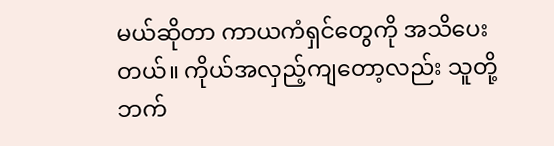မယ်ဆိုတာ ကာယကံရှင်တွေကို အသိပေးတယ်။ ကိုယ်အလှည့်ကျတော့လည်း သူတို့ဘက်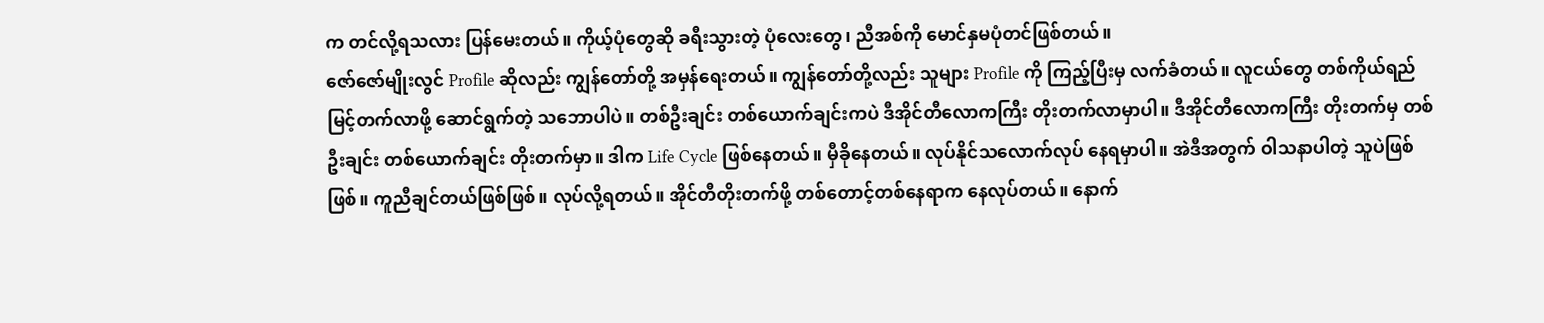က တင်လို့ရသလား ပြန်မေးတယ်။ ကိုယ့်ပုံတွေဆို ခရီးသွားတဲ့ ပုံလေးတွေ၊ ညီအစ်ကို မောင်နှမပုံတင်ဖြစ်တယ်။
ဇော်ဇော်မျိုးလွင် Profile ဆိုလည်း ကျွန်တော်တို့ အမှန်ရေးတယ်။ ကျွန်တော်တို့လည်း သူများ Profile ကို ကြည့်ပြီးမှ လက်ခံတယ်။ လူငယ်တွေ တစ်ကိုယ်ရည် မြင့်တက်လာဖို့ ဆောင်ရွက်တဲ့ သဘောပါပဲ။ တစ်ဦးချင်း တစ်ယောက်ချင်းကပဲ ဒီအိုင်တီလောကကြီး တိုးတက်လာမှာပါ။ ဒီအိုင်တီလောကကြီး တိုးတက်မှ တစ်ဦးချင်း တစ်ယောက်ချင်း တိုးတက်မှာ။ ဒါက Life Cycle ဖြစ်နေတယ်။ မှီခိုနေတယ်။ လုပ်နိုင်သလောက်လုပ် နေရမှာပါ။ အဲဒီအတွက် ဝါသနာပါတဲ့ သူပဲဖြစ်ဖြစ်။ ကူညီချင်တယ်ဖြစ်ဖြစ်။ လုပ်လို့ရတယ်။ အိုင်တီတိုးတက်ဖို့ တစ်တောင့်တစ်နေရာက နေလုပ်တယ်။ နောက်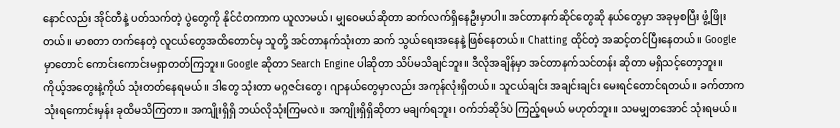နောင်လည်း အိုင်တီနဲ့ ပတ်သက်တဲ့ ပွဲတွေကို နိုင်ငံတကာက ယူလာမယ်၊ မျှဝေမယ်ဆိုတာ ဆက်လက်ရှိနေဦးမှာပါ။ အင်တာနက်ဆိုင်တွေဆို နယ်တွေမှာ အခုမှစပြီး ဖွံ့ဖြိုးတယ်။ မာစတာ တက်နေတဲ့ လူငယ်တွေအထိတောင်မှ သူတို့ အင်တာနက်သုံးတာ ဆက် သွယ်ရေးအနေနဲ့ ဖြစ်နေတယ်။ Chatting ထိုင်တဲ့ အဆင့်တင်ပြီးနေတယ်။ Google မှာတောင် ကောင်းကောင်းမရှာတတ်ကြဘူး။ Google ဆိုတာ Search Engine ပါဆိုတာ သိပ်မသိချင်ဘူး။ ဒီလိုအချိန်မှာ အင်တာနက်သင်တန်း ဆိုတာ မရှိသင့်တော့ဘူး။ ကိုယ့်အတွေးနဲ့ကိုယ် သုံးတတ်နေရမယ်။ ဒါတွေ သုံးတာ မဂ္ဂဇင်းတွေ၊ ဂျာနယ်တွေမှာလည်း အကုန်လုံးရှိတယ်။ သူငယ်ချင်း အချင်းချင်း မေးရင်တောင်ရတယ်။ ခက်တာက သုံးရကောင်းမှန်း ခုထိမသိကြတာ။ အကျိုးရှိရှိ ဘယ်လိုသုံးကြမလဲ။ အကျိုးရှိရှိဆိုတာ မချက်ရဘူး၊ ဝက်ဘ်ဆိုဒ်ပဲ ကြည့်ရမယ် မဟုတ်ဘူး။ သမမျှတအောင် သုံးရမယ်။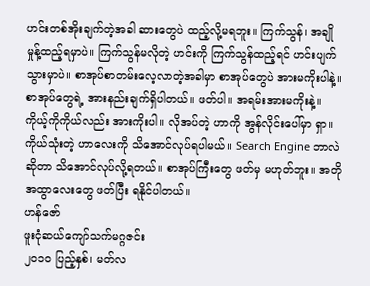ဟင်းတစ်အိုးချက်တဲ့အခါ ဆားတွေပဲ ထည့်လို့မရဘူး။ ကြက်သွန်၊ အချိုမှုန့်ထည့်ရမှာပဲ။ ကြက်သွန်မလိုတဲ့ ဟင်းကို ကြက်သွန်ထည့်ရင် ဟင်းပျက်သွားမှာပဲ။ စာအုပ်စာတမ်းလေ့လာတဲ့အခါမှာ စာအုပ်တွေပဲ အားမကိုးပါနဲ့။ စာအုပ်တွေရဲ့ အားနည်းချက်ရှိပါတယ်။ ဖတ်ပါ။ အရမ်းအားမကိုးနဲ့။ ကိုယ့်ကိုကိုယ်လည်း အားကိုးပါ။ လိုအပ်တဲ့ ဟာကို အွန်လိုင်းပေါ်မှာ ရှာ။ ကိုယ်သုံးတဲ့ ဟာလေးကို သိအောင်လုပ်ရပါမယ်။ Search Engine ဘာလဲဆိုတာ သိအောင်လုပ်လို့ရတယ်။ စာအုပ်ကြီးတွေ ဖတ်မှ မဟုတ်ဘူး။ အတိုအထွာလေးတွေ ဖတ်ပြီး ရနိုင်ပါတယ်။
ဟန်ဇော်
ဖူးငုံဆယ်ကျော်သက်မဂ္ဂဇင်း
၂ဝ၁ဝ ပြည့်နှစ်၊ မတ်လ